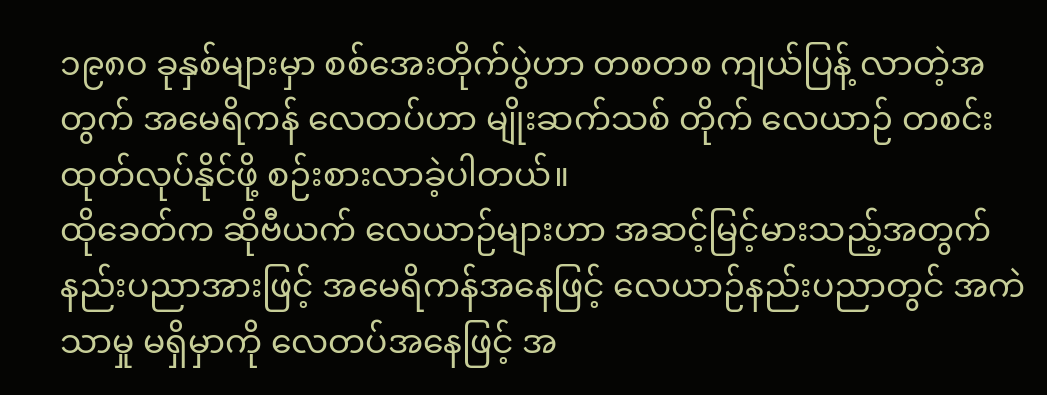၁၉၈၀ ခုနှစ်များမှာ စစ်အေးတိုက်ပွဲဟာ တစတစ ကျယ်ပြန့် လာတဲ့အတွက် အမေရိကန် လေတပ်ဟာ မျိုးဆက်သစ် တိုက် လေယာဉ် တစင်း ထုတ်လုပ်နိုင်ဖို့ စဉ်းစားလာခဲ့ပါတယ်။
ထိုခေတ်က ဆိုဗီယက် လေယာဉ်များဟာ အဆင့်မြင့်မားသည့်အတွက် နည်းပညာအားဖြင့် အမေရိကန်အနေဖြင့် လေယာဉ်နည်းပညာတွင် အကဲသာမှု မရှိမှာကို လေတပ်အနေဖြင့် အ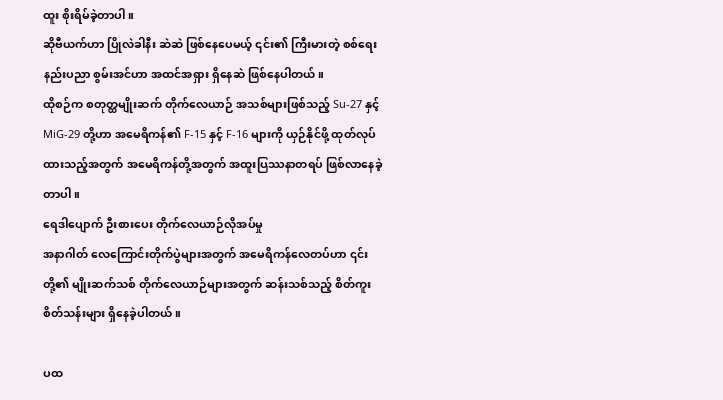ထူး စိုးရိမ်ခဲ့တာပါ။
ဆိုဗီယက်ဟာ ပြိုလဲခါနီး ဆဲဆဲ ဖြစ်နေပေမယ့် ၎င်း၏ ကြီးမားတဲ့ စစ်ရေး နည်းပညာ စွမ်းအင်ဟာ အထင်အရှား ရှိနေဆဲ ဖြစ်နေပါတယ်။
ထိုစဉ်က စတုတ္ထမျိုးဆက် တိုက်လေယာဉ် အသစ်များဖြစ်သည့် Su-27 နှင့် MiG-29 တို့ဟာ အမေရိကန်၏ F-15 နှင့် F-16 များကို ယှဉ်နိုင်ဖို့ ထုတ်လုပ်ထားသည့်အတွက် အမေရိကန်တို့အတွက် အထူးပြဿနာတရပ် ဖြစ်လာနေခဲ့တာပါ။
ရေဒါပျောက် ဦးစားပေး တိုက်လေယာဉ်လိုအပ်မှု
အနာဂါတ် လေကြောင်းတိုက်ပွဲများအတွက် အမေရိကန်လေတပ်ဟာ ၎င်းတို့၏ မျိုးဆက်သစ် တိုက်လေယာဉ်များအတွက် ဆန်းသစ်သည့် စိတ်ကူးစိတ်သန်းများ ရှိနေခဲ့ပါတယ်။

ပထ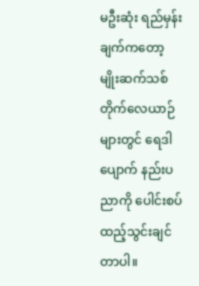မဦးဆုံး ရည်မှန်းချက်ကတော့ မျိုးဆက်သစ် တိုက်လေယာဉ်များတွင် ရေဒါပျောက် နည်းပညာကို ပေါင်းစပ်ထည့်သွင်းချင်တာပါ။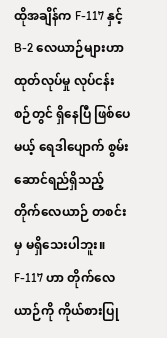ထိုအချိန်က F-117 နှင့် B-2 လေယာဉ်များဟာ ထုတ်လုပ်မှု လုပ်ငန်းစဉ်တွင် ရှိနေပြီ ဖြစ်ပေမယ့် ရေဒါပျောက် စွမ်းဆောင်ရည်ရှိသည့် တိုက်လေယာဉ် တစင်းမှ မရှိသေးပါဘူး။
F-117 ဟာ တိုက်လေယာဉ်ကို ကိုယ်စားပြု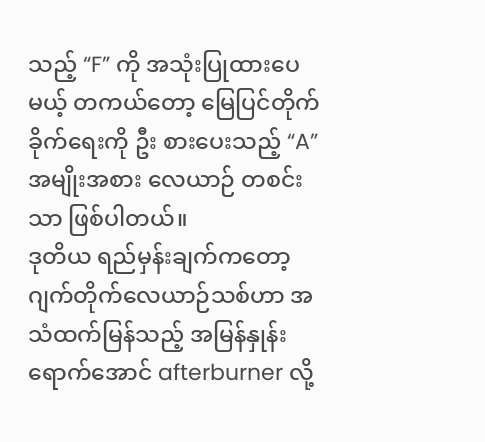သည့် “F” ကို အသုံးပြုထားပေမယ့် တကယ်တော့ မြေပြင်တိုက်ခိုက်ရေးကို ဦး စားပေးသည့် “A” အမျိုးအစား လေယာဉ် တစင်းသာ ဖြစ်ပါတယ်။
ဒုတိယ ရည်မှန်းချက်ကတော့ ဂျက်တိုက်လေယာဉ်သစ်ဟာ အသံထက်မြန်သည့် အမြန်နှုန်းရောက်အောင် afterburner လို့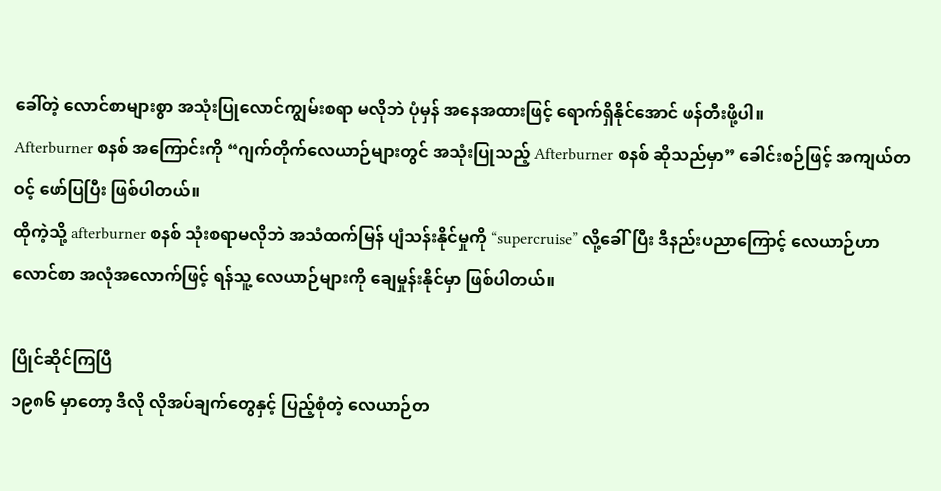ခေါ်တဲ့ လောင်စာများစွာ အသုံးပြုလောင်ကျွမ်းစရာ မလိုဘဲ ပုံမှန် အနေအထားဖြင့် ရောက်ရှိနိုင်အောင် ဖန်တီးဖို့ပါ။
Afterburner စနစ် အကြောင်းကို “ဂျက်တိုက်လေယာဉ်များတွင် အသုံးပြုသည့် Afterburner စနစ် ဆိုသည်မှာ” ခေါင်းစဉ်ဖြင့် အကျယ်တဝင့် ဖော်ပြပြီး ဖြစ်ပါတယ်။
ထိုကဲ့သို့ afterburner စနစ် သုံးစရာမလိုဘဲ အသံထက်မြန် ပျံသန်းနိုင်မှုကို “supercruise” လို့ခေါ်ပြီး ဒီနည်းပညာကြောင့် လေယာဉ်ဟာ လောင်စာ အလုံအလောက်ဖြင့် ရန်သူ့ လေယာဉ်များကို ချေမှုန်းနိုင်မှာ ဖြစ်ပါတယ်။

ပြိုင်ဆိုင်ကြပြီ
၁၉၈၆ မှာတော့ ဒီလို လိုအပ်ချက်တွေနှင့် ပြည့်စုံတဲ့ လေယာဉ်တ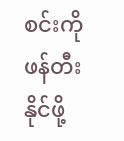စင်းကို ဖန်တီးနိုင်ဖို့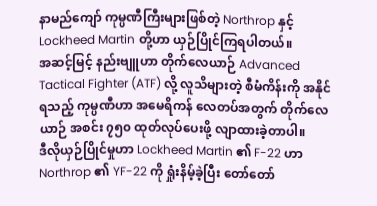နာမည်ကျော် ကုမ္ပဏီကြီးများဖြစ်တဲ့ Northrop နှင့် Lockheed Martin တို့ဟာ ယှဉ်ပြိုင်ကြရပါတယ်။
အဆင့်မြင့် နည်းဗျူဟာ တိုက်လေယာဉ် Advanced Tactical Fighter (ATF) လို့ လူသိများတဲ့ စီမံကိန်းကို အနိုင်ရသည့် ကုမ္ပဏီဟာ အမေရိကန် လေတပ်အတွက် တိုက်လေယာဉ် အစင်း ၇၅၀ ထုတ်လုပ်ပေးဖို့ လျာထားခဲ့တာပါ။
ဒီလိုယှဉ်ပြိုင်မှုဟာ Lockheed Martin ၏ F-22 ဟာ Northrop ၏ YF-22 ကို ရှုံးနိမ့်ခဲ့ပြီး တော်တော်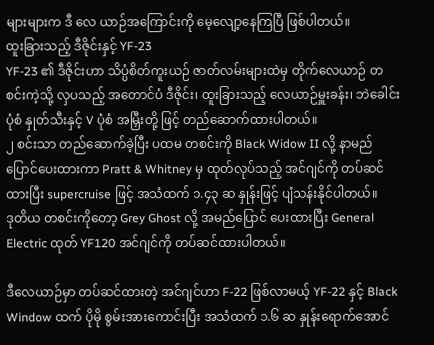များများက ဒီ လေ ယာဉ်အကြောင်းကို မေ့လျော့နေကြပြီ ဖြစ်ပါတယ်။
ထူးခြားသည့် ဒီဇိုင်းနှင့် YF-23
YF-23 ၏ ဒီဇိုင်းဟာ သိပ္ပံစိတ်ကူးယဉ် ဇာတ်လမ်းများထဲမှ တိုက်လေယာဉ် တစင်းကဲ့သို့ လှပသည့် အတောင်ပံ ဒီဇိုင်း၊ ထူးခြားသည့် လေယာဉ်မှူးခန်း၊ ဘဲခေါင်းပုံစံ နှုတ်သီးနှင့် V ပုံစံ အမြှီးတို့ ဖြင့် တည်ဆောက်ထားပါတယ်။
၂ စင်းသာ တည်ဆောက်ခဲ့ပြီး ပထမ တစင်းကို Black Widow II လို့ နာမည်ပြောင်ပေးထားကာ Pratt & Whitney မှ ထုတ်လုပ်သည့် အင်ဂျင်ကို တပ်ဆင်ထားပြီး supercruise ဖြင့် အသံထက် ၁.၄၃ ဆ နှုန်းဖြင့် ပျံသန်းနိုင်ပါတယ်။
ဒုတိယ တစင်းကိုတော့ Grey Ghost လို့ အမည်ပြောင် ပေးထားပြီး General Electric ထုတ် YF120 အင်ဂျင်ကို တပ်ဆင်ထားပါတယ်။

ဒီလေယာဉ်မှာ တပ်ဆင်ထားတဲ့ အင်ဂျင်ဟာ F-22 ဖြစ်လာမယ့် YF-22 နှင့် Black Window ထက် ပိုမို စွမ်းအားကောင်းပြီး အသံထက် ၁.၆ ဆ နှုန်းရောက်အောင်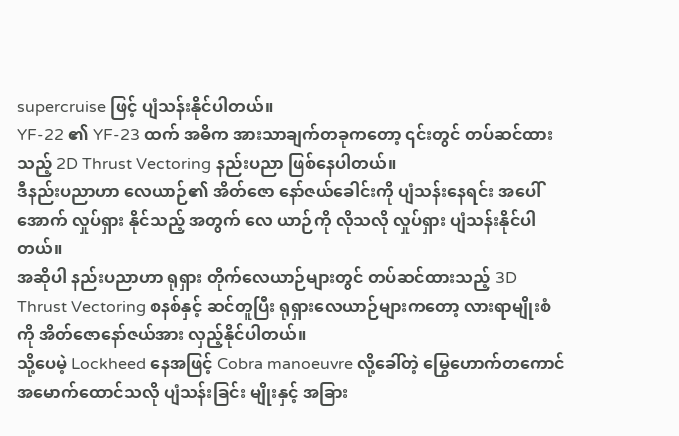supercruise ဖြင့် ပျံသန်းနိုင်ပါတယ်။
YF-22 ၏ YF-23 ထက် အဓိက အားသာချက်တခုကတော့ ၎င်းတွင် တပ်ဆင်ထားသည့် 2D Thrust Vectoring နည်းပညာ ဖြစ်နေပါတယ်။
ဒီနည်းပညာဟာ လေယာဉ်၏ အိတ်ဇော နော်ဇယ်ခေါင်းကို ပျံသန်းနေရင်း အပေါ်အောက် လှုပ်ရှား နိုင်သည့် အတွက် လေ ယာဉ်ကို လိုသလို လှုပ်ရှား ပျံသန်းနိုင်ပါတယ်။
အဆိုပါ နည်းပညာဟာ ရုရှား တိုက်လေယာဉ်များတွင် တပ်ဆင်ထားသည့် 3D Thrust Vectoring စနစ်နှင့် ဆင်တူပြီး ရုရှားလေယာဉ်များကတော့ လားရာမျိုးစံကို အိတ်ဇောနော်ဇယ်အား လှည့်နိုင်ပါတယ်။
သို့ပေမဲ့ Lockheed နေအဖြင့် Cobra manoeuvre လို့ခေါ်တဲ့ မြွေဟောက်တကောင် အမောက်ထောင်သလို ပျံသန်းခြင်း မျိုးနှင့် အခြား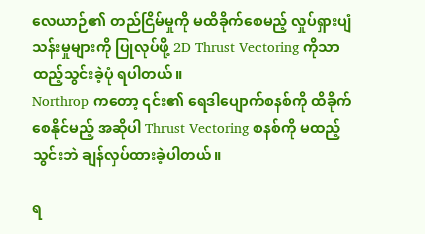လေယာဉ်၏ တည်ငြိမ်မှုကို မထိခိုက်စေမည့် လှုပ်ရှားပျံသန်းမှုများကို ပြုလုပ်ဖို့ 2D Thrust Vectoring ကိုသာ ထည့်သွင်းခဲ့ပုံ ရပါတယ်။
Northrop ကတော့ ၎င်း၏ ရေဒါပျောက်စနစ်ကို ထိခိုက်စေနိုင်မည့် အဆိုပါ Thrust Vectoring စနစ်ကို မထည့်သွင်းဘဲ ချန်လှပ်ထားခဲ့ပါတယ်။

ရ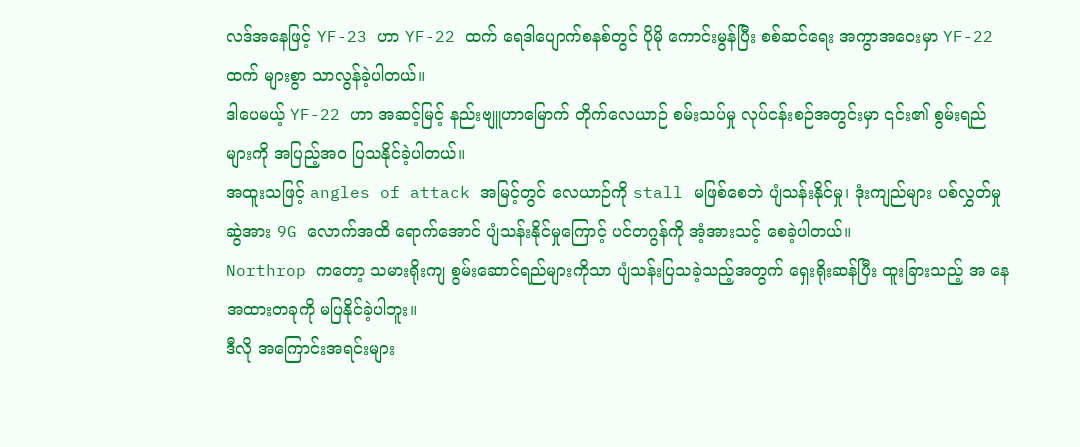လဒ်အနေဖြင့် YF-23 ဟာ YF-22 ထက် ရေဒါပျောက်စနစ်တွင် ပိုမို ကောင်းမွန်ပြီး စစ်ဆင်ရေး အကွာအဝေးမှာ YF-22 ထက် များစွာ သာလွန်ခဲ့ပါတယ်။
ဒါပေမယ့် YF-22 ဟာ အဆင့်မြင့် နည်းဗျူဟာမြောက် တိုက်လေယာဉ် စမ်းသပ်မှု လုပ်ငန်းစဉ်အတွင်းမှာ ၎င်း၏ စွမ်းရည်များကို အပြည့်အဝ ပြသနိုင်ခဲ့ပါတယ်။
အထူးသဖြင့် angles of attack အမြင့်တွင် လေယာဉ်ကို stall မဖြစ်စေဘဲ ပျံသန်းနိုင်မှု၊ ဒုံးကျည်များ ပစ်လွှတ်မှု ဆွဲအား 9G လောက်အထိ ရောက်အောင် ပျံသန်းနိုင်မှုကြောင့် ပင်တဂွန်ကို အံ့အားသင့် စေခဲ့ပါတယ်။
Northrop ကတော့ သမားရိုးကျ စွမ်းဆောင်ရည်များကိုသာ ပျံသန်းပြသခဲ့သည့်အတွက် ရှေးရိုးဆန်ပြီး ထူးခြားသည့် အ နေအထားတခုကို မပြနိုင်ခဲ့ပါဘူး။
ဒီလို အကြောင်းအရင်းများ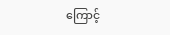ကြောင့်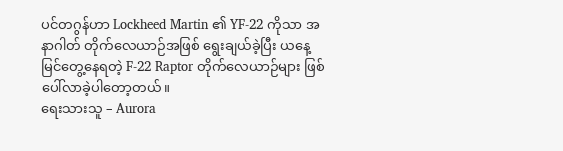ပင်တဂွန်ဟာ Lockheed Martin ၏ YF-22 ကိုသာ အနာဂါတ် တိုက်လေယာဉ်အဖြစ် ရွေးချယ်ခဲ့ပြီး ယနေ့ မြင်တွေ့နေရတဲ့ F-22 Raptor တိုက်လေယာဉ်များ ဖြစ်ပေါ်လာခဲ့ပါတော့တယ်။
ရေးသားသူ – Aurora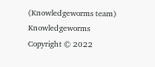(Knowledgeworms team)
Knowledgeworms Copyright © 2022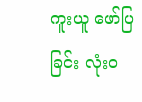ကူးယူ ဖော်ပြခြင်း လုံးဝ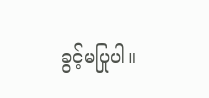ခွင့်မပြုပါ။